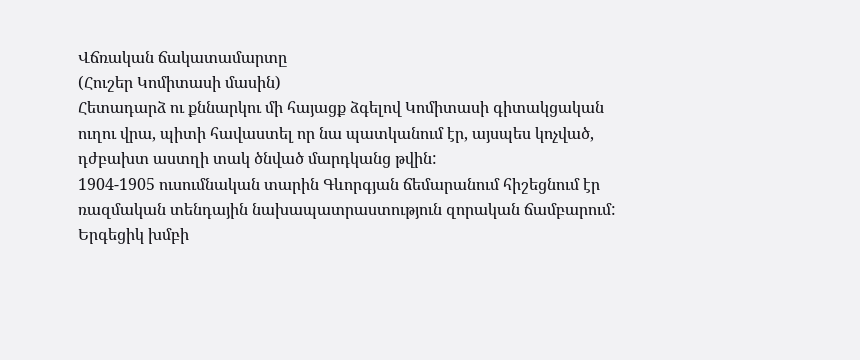Վճռական ճակատամարտը
(Հուշեր Կոմիտասի մասին)
Հետադարձ ու քննարկու մի հայացք ձգելով Կոմիտասի գիտակցական ուղու վրա, պիտի հավաստել որ նա պատկանում էր, այսպես կոչված, դժբախտ աստղի տակ ծնված մարդկանց թվին:
1904-1905 ուսումնական տարին Գևորգյան ճեմարանում հիշեցնում էր ռազմական տենդային նախապատրաստություն զորական ճամբարում: Երգեցիկ խմբի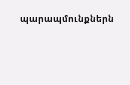պարապմունքներն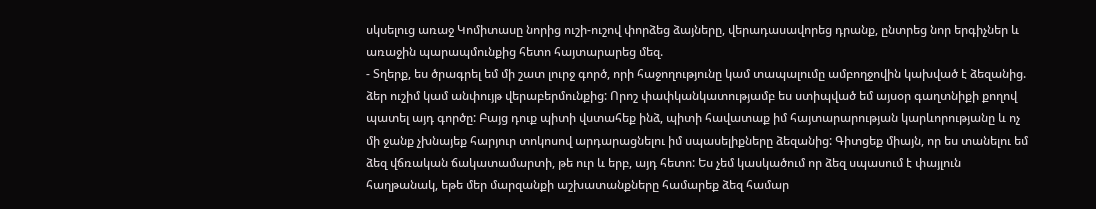սկսելուց առաջ Կոմիտասը նորից ուշի-ուշով փորձեց ձայները, վերադասավորեց դրանք, ընտրեց նոր երգիչներ և առաջին պարապմունքից հետո հայտարարեց մեզ.
- Տղերք, ես ծրագրել եմ մի շատ լուրջ գործ, որի հաջողությունը կամ տապալումը ամբողջովին կախված է ձեզանից. ձեր ուշիմ կամ անփույթ վերաբերմունքից: Որոշ փափկանկատությամբ ես ստիպված եմ այսօր գաղտնիքի քողով պատել այդ գործը: Բայց դուք պիտի վստահեք ինձ, պիտի հավատաք իմ հայտարարության կարևորությանը և ոչ մի ջանք չխնայեք հարյուր տոկոսով արդարացնելու իմ սպասելիքները ձեզանից: Գիտցեք միայն, որ ես տանելու եմ ձեզ վճռական ճակատամարտի, թե ուր և երբ, այդ հետո: Ես չեմ կասկածում որ ձեզ սպասում է փայլուն հաղթանակ, եթե մեր մարզանքի աշխատանքները համարեք ձեզ համար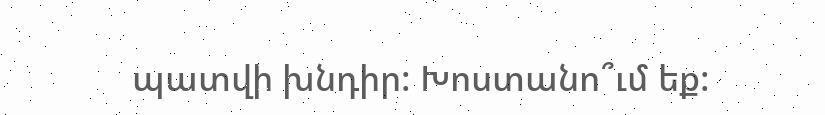պատվի խնդիր: Խոստանո՞ւմ եք: